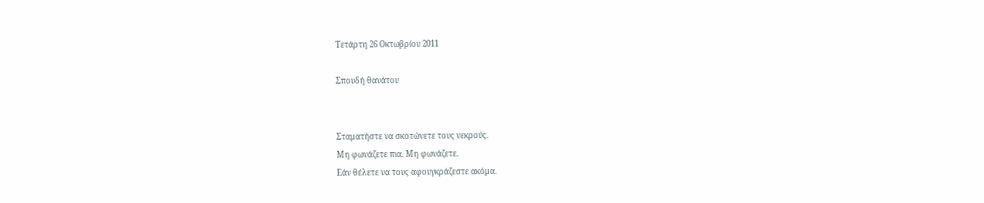Τετάρτη 26 Οκτωβρίου 2011

Σπουδή θανάτου


Σταματήστε να σκοτώνετε τους νεκρούς.
Μη φωνάζετε πια. Μη φωνάζετε.
Εάν θέλετε να τους αφουγκράζεστε ακόμα.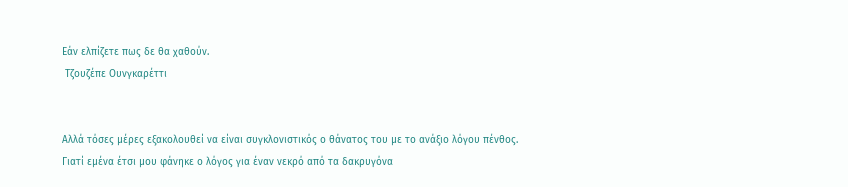Εάν ελπίζετε πως δε θα χαθούν.
 Τζουζέπε Ουνγκαρέττι


Αλλά τόσες μέρες εξακολουθεί να είναι συγκλονιστικός ο θάνατος του με το ανάξιο λόγου πένθος. Γιατί εμένα έτσι μου φάνηκε ο λόγος για έναν νεκρό από τα δακρυγόνα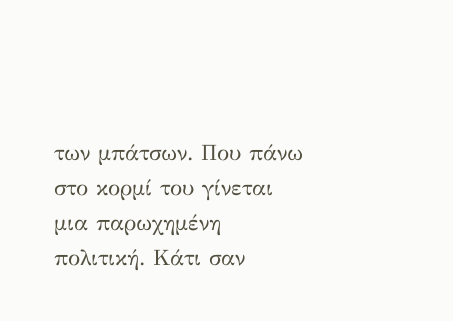των μπάτσων. Που πάνω στο κορμί του γίνεται μια παρωχημένη πολιτική. Κάτι σαν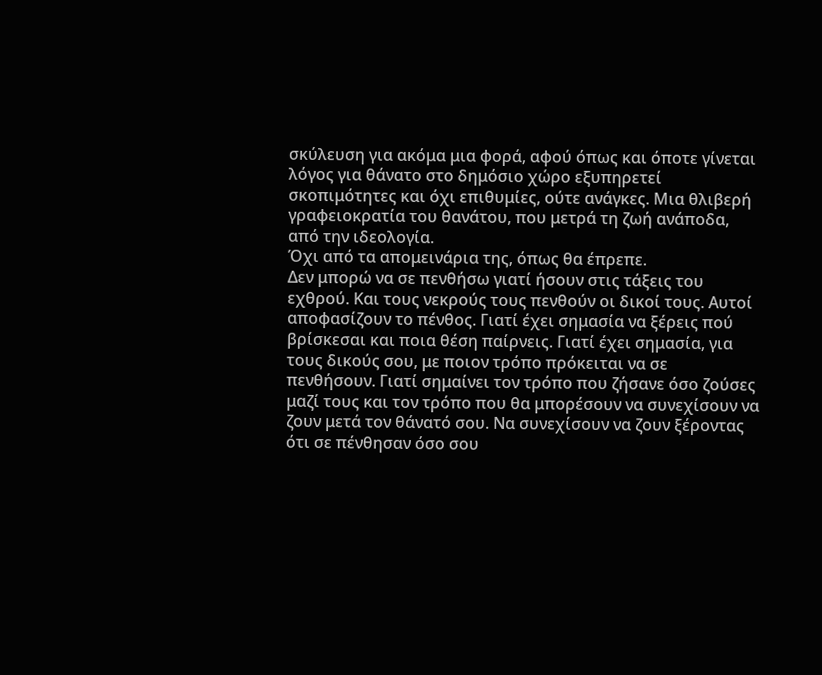σκύλευση για ακόμα μια φορά, αφού όπως και όποτε γίνεται λόγος για θάνατο στο δημόσιο χώρο εξυπηρετεί σκοπιμότητες και όχι επιθυμίες, ούτε ανάγκες. Μια θλιβερή γραφειοκρατία του θανάτου, που μετρά τη ζωή ανάποδα, από την ιδεολογία.
Όχι από τα απομεινάρια της, όπως θα έπρεπε.
Δεν μπορώ να σε πενθήσω γιατί ήσουν στις τάξεις του εχθρού. Και τους νεκρούς τους πενθούν οι δικοί τους. Αυτοί αποφασίζουν το πένθος. Γιατί έχει σημασία να ξέρεις πού βρίσκεσαι και ποια θέση παίρνεις. Γιατί έχει σημασία, για τους δικούς σου, με ποιον τρόπο πρόκειται να σε πενθήσουν. Γιατί σημαίνει τον τρόπο που ζήσανε όσο ζούσες μαζί τους και τον τρόπο που θα μπορέσουν να συνεχίσουν να ζουν μετά τον θάνατό σου. Να συνεχίσουν να ζουν ξέροντας ότι σε πένθησαν όσο σου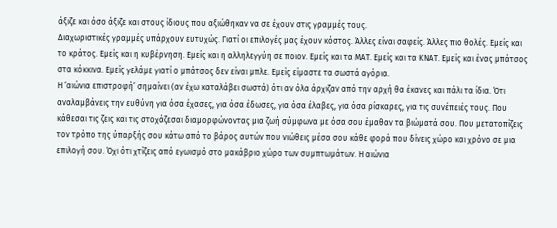άξιζε και όσο άξιζε και στους ίδιους που αξιώθηκαν να σε έχουν στις γραμμές τους.
Διαχωριστικές γραμμές υπάρχουν ευτυχώς. Γιατί οι επιλογές μας έχουν κόστος. Άλλες είναι σαφείς. Άλλες πιο θολές. Εμείς και το κράτος. Εμείς και η κυβέρνηση. Εμείς και η αλληλεγγύη σε ποιον. Εμείς και τα ΜΑΤ. Εμείς και τα ΚΝΑΤ. Εμείς και ένας μπάτσος στα κόκκινα. Εμείς γελάμε γιατί ο μπάτσος δεν είναι μπλε. Εμείς είμαστε τα σωστά αγόρια.
Η ‘αιώνια επιστροφή’ σημαίνει (αν έχω καταλάβει σωστά) ότι αν όλα άρχιζαν από την αρχή θα έκανες και πάλι τα ίδια. Ότι αναλαμβάνεις την ευθύνη για όσα έχασες, για όσα έδωσες, για όσα έλαβες, για όσα ρίσκαρες, για τις συνέπειές τους. Που κάθεσαι τις ζεις και τις στοχάζεσαι διαμορφώνοντας μια ζωή σύμφωνα με όσα σου έμαθαν τα βιώματά σου. Που μετατοπίζεις τον τρόπο της ύπαρξής σου κάτω από το βάρος αυτών που νιώθεις μέσα σου κάθε φορά που δίνεις χώρο και χρόνο σε μια επιλογή σου. Όχι ότι χτίζεις από εγωισμό στο μακάβριο χώρο των συμπτωμάτων. Η αιώνια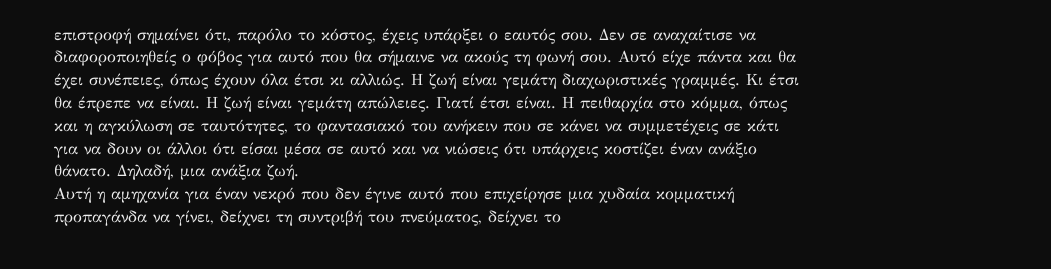επιστροφή σημαίνει ότι, παρόλο το κόστος, έχεις υπάρξει ο εαυτός σου. Δεν σε αναχαίτισε να διαφοροποιηθείς ο φόβος για αυτό που θα σήμαινε να ακούς τη φωνή σου. Αυτό είχε πάντα και θα έχει συνέπειες, όπως έχουν όλα έτσι κι αλλιώς. Η ζωή είναι γεμάτη διαχωριστικές γραμμές. Κι έτσι θα έπρεπε να είναι. Η ζωή είναι γεμάτη απώλειες. Γιατί έτσι είναι. Η πειθαρχία στο κόμμα, όπως και η αγκύλωση σε ταυτότητες, το φαντασιακό του ανήκειν που σε κάνει να συμμετέχεις σε κάτι για να δουν οι άλλοι ότι είσαι μέσα σε αυτό και να νιώσεις ότι υπάρχεις κοστίζει έναν ανάξιο θάνατο. Δηλαδή, μια ανάξια ζωή.
Αυτή η αμηχανία για έναν νεκρό που δεν έγινε αυτό που επιχείρησε μια χυδαία κομματική προπαγάνδα να γίνει, δείχνει τη συντριβή του πνεύματος, δείχνει το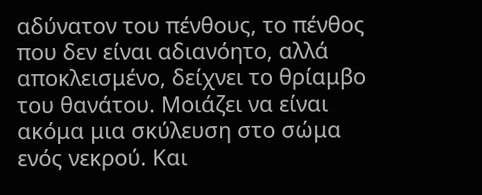αδύνατον του πένθους, το πένθος που δεν είναι αδιανόητο, αλλά αποκλεισμένο, δείχνει το θρίαμβο του θανάτου. Μοιάζει να είναι ακόμα μια σκύλευση στο σώμα ενός νεκρού. Και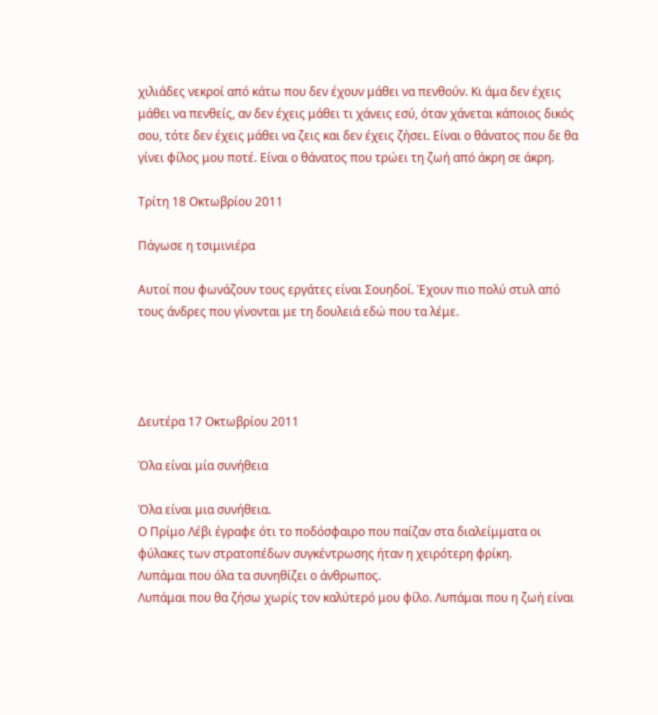χιλιάδες νεκροί από κάτω που δεν έχουν μάθει να πενθούν. Κι άμα δεν έχεις μάθει να πενθείς, αν δεν έχεις μάθει τι χάνεις εσύ, όταν χάνεται κάποιος δικός σου, τότε δεν έχεις μάθει να ζεις και δεν έχεις ζήσει. Είναι ο θάνατος που δε θα γίνει φίλος μου ποτέ. Είναι ο θάνατος που τρώει τη ζωή από άκρη σε άκρη.

Τρίτη 18 Οκτωβρίου 2011

Πάγωσε η τσιμινιέρα

Αυτοί που φωνάζουν τους εργάτες είναι Σουηδοί. Έχουν πιο πολύ στυλ από τους άνδρες που γίνονται με τη δουλειά εδώ που τα λέμε.




Δευτέρα 17 Οκτωβρίου 2011

Όλα είναι μία συνήθεια

Όλα είναι μια συνήθεια.
Ο Πρίμο Λέβι έγραφε ότι το ποδόσφαιρο που παίζαν στα διαλείμματα οι φύλακες των στρατοπέδων συγκέντρωσης ήταν η χειρότερη φρίκη.
Λυπάμαι που όλα τα συνηθίζει ο άνθρωπος.
Λυπάμαι που θα ζήσω χωρίς τον καλύτερό μου φίλο. Λυπάμαι που η ζωή είναι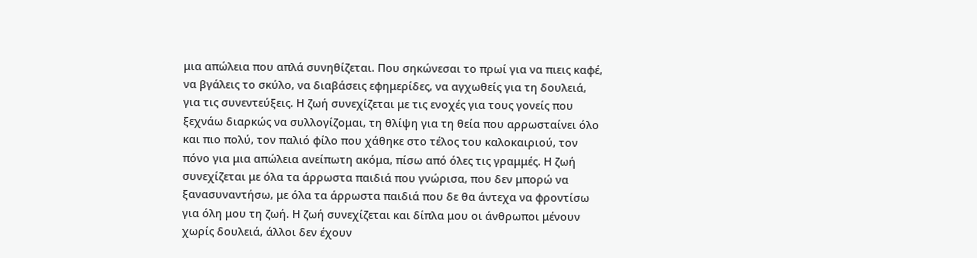μια απώλεια που απλά συνηθίζεται. Που σηκώνεσαι το πρωί για να πιεις καφέ, να βγάλεις το σκύλο, να διαβάσεις εφημερίδες, να αγχωθείς για τη δουλειά, για τις συνεντεύξεις. Η ζωή συνεχίζεται με τις ενοχές για τους γονείς που ξεχνάω διαρκώς να συλλογίζομαι, τη θλίψη για τη θεία που αρρωσταίνει όλο και πιο πολύ, τον παλιό φίλο που χάθηκε στο τέλος του καλοκαιριού, τον πόνο για μια απώλεια ανείπωτη ακόμα, πίσω από όλες τις γραμμές. Η ζωή συνεχίζεται με όλα τα άρρωστα παιδιά που γνώρισα, που δεν μπορώ να ξανασυναντήσω, με όλα τα άρρωστα παιδιά που δε θα άντεχα να φροντίσω για όλη μου τη ζωή. Η ζωή συνεχίζεται και δίπλα μου οι άνθρωποι μένουν χωρίς δουλειά, άλλοι δεν έχουν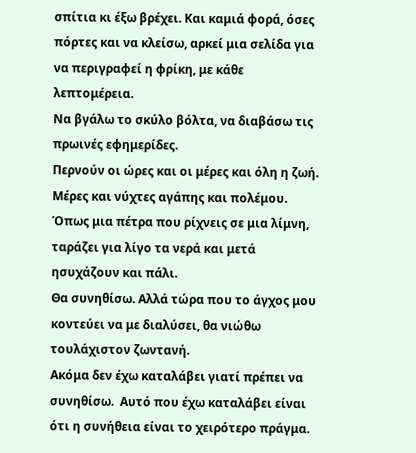σπίτια κι έξω βρέχει. Και καμιά φορά, όσες πόρτες και να κλείσω, αρκεί μια σελίδα για να περιγραφεί η φρίκη, με κάθε λεπτομέρεια.
Να βγάλω το σκύλο βόλτα, να διαβάσω τις πρωινές εφημερίδες.
Περνούν οι ώρες και οι μέρες και όλη η ζωή.
Μέρες και νύχτες αγάπης και πολέμου.
Όπως μια πέτρα που ρίχνεις σε μια λίμνη, ταράζει για λίγο τα νερά και μετά ησυχάζουν και πάλι.
Θα συνηθίσω. Αλλά τώρα που το άγχος μου κοντεύει να με διαλύσει, θα νιώθω τουλάχιστον ζωντανή.
Ακόμα δεν έχω καταλάβει γιατί πρέπει να συνηθίσω.  Αυτό που έχω καταλάβει είναι ότι η συνήθεια είναι το χειρότερο πράγμα.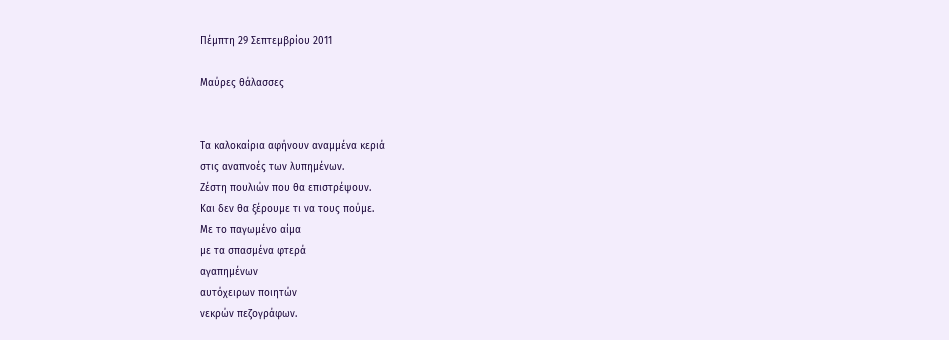Πέμπτη 29 Σεπτεμβρίου 2011

Μαύρες θάλασσες


Τα καλοκαίρια αφήνουν αναμμένα κεριά
στις αναπνοές των λυπημένων.
Ζέστη πουλιών που θα επιστρέψουν.
Και δεν θα ξέρουμε τι να τους πούμε.
Με το παγωμένο αίμα
με τα σπασμένα φτερά
αγαπημένων
αυτόχειρων ποιητών
νεκρών πεζογράφων.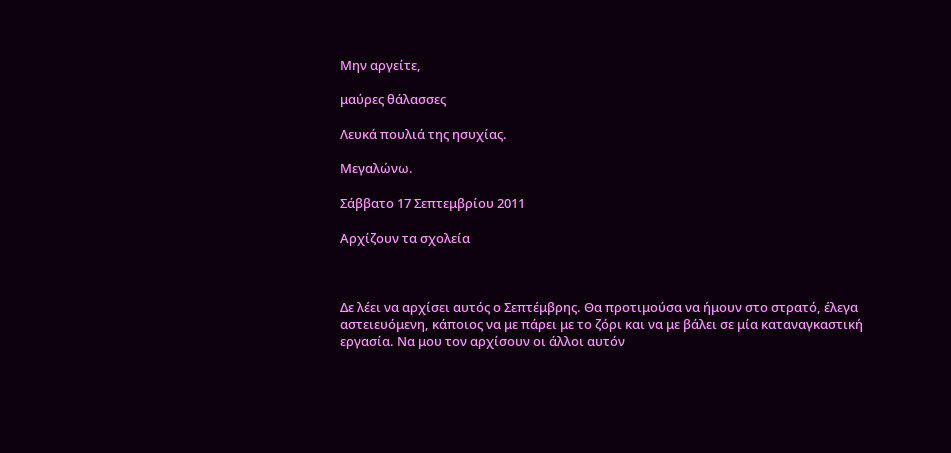Μην αργείτε,

μαύρες θάλασσες

Λευκά πουλιά της ησυχίας.

Μεγαλώνω.

Σάββατο 17 Σεπτεμβρίου 2011

Αρχίζουν τα σχολεία



Δε λέει να αρχίσει αυτός ο Σεπτέμβρης. Θα προτιμούσα να ήμουν στο στρατό, έλεγα αστειευόμενη, κάποιος να με πάρει με το ζόρι και να με βάλει σε μία καταναγκαστική εργασία. Να μου τον αρχίσουν οι άλλοι αυτόν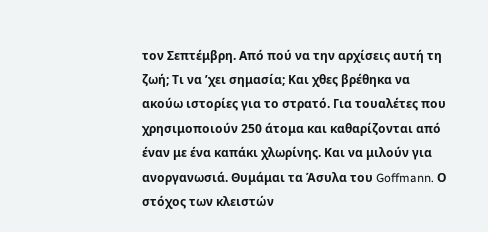τον Σεπτέμβρη. Από πού να την αρχίσεις αυτή τη ζωή; Τι να ’χει σημασία; Και χθες βρέθηκα να ακούω ιστορίες για το στρατό. Για τουαλέτες που χρησιμοποιούν 250 άτομα και καθαρίζονται από έναν με ένα καπάκι χλωρίνης. Και να μιλούν για ανοργανωσιά. Θυμάμαι τα Άσυλα του Goffmann. Ο στόχος των κλειστών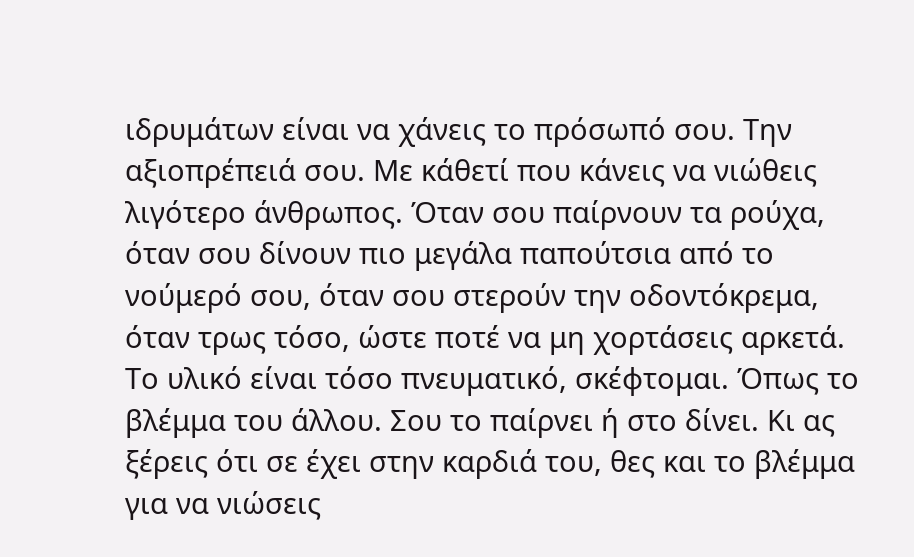ιδρυμάτων είναι να χάνεις το πρόσωπό σου. Την αξιοπρέπειά σου. Με κάθετί που κάνεις να νιώθεις λιγότερο άνθρωπος. Όταν σου παίρνουν τα ρούχα, όταν σου δίνουν πιο μεγάλα παπούτσια από το νούμερό σου, όταν σου στερούν την οδοντόκρεμα, όταν τρως τόσο, ώστε ποτέ να μη χορτάσεις αρκετά. Το υλικό είναι τόσο πνευματικό, σκέφτομαι. Όπως το βλέμμα του άλλου. Σου το παίρνει ή στο δίνει. Κι ας ξέρεις ότι σε έχει στην καρδιά του, θες και το βλέμμα για να νιώσεις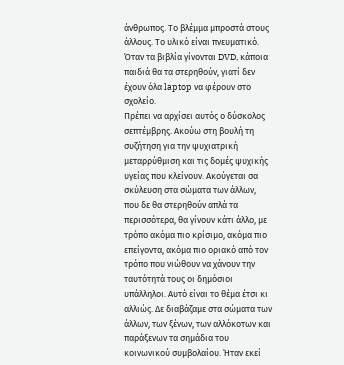άνθρωπος. Το βλέμμα μπροστά στους άλλους. Το υλικό είναι πνευματικό. Όταν τα βιβλία γίνονται DVD, κάποια παιδιά θα τα στερηθούν, γιατί δεν έχουν όλα laptop να φέρουν στο σχολείο.
Πρέπει να αρχίσει αυτός ο δύσκολος σεπτέμβρης. Ακούω στη βουλή τη συζήτηση για την ψυχιατρική μεταρρύθμιση και τις δομές ψυχικής υγείας που κλείνουν. Ακούγεται σα σκύλευση στα σώματα των άλλων, που δε θα στερηθούν απλά τα περισσότερα, θα γίνουν κάτι άλλο, με τρόπο ακόμα πιο κρίσιμο, ακόμα πιο επείγοντα, ακόμα πιο οριακό από τον τρόπο που νιώθουν να χάνουν την ταυτότητά τους οι δημόσιοι υπάλληλοι. Αυτό είναι το θέμα έτσι κι αλλιώς. Δε διαβάζαμε στα σώματα των άλλων, των ξένων, των αλλόκοτων και παράξενων τα σημάδια του κοινωνικού συμβολαίου. Ήταν εκεί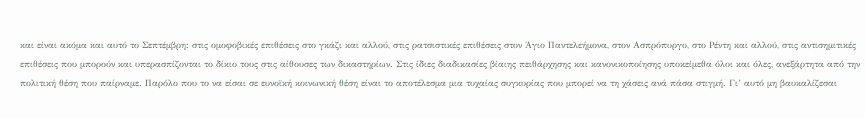και είναι ακόμα και αυτό το Σεπτέμβρη: στις ομοφοβικές επιθέσεις στο γκάζι και αλλού, στις ρατσιστικές επιθέσεις στον Άγιο Παντελεήμονα, στον Ασπρόπυργο, στο Ρέντη και αλλού, στις αντισημιτικές επιθέσεις που μπορούν και υπερασπίζονται το δίκιο τους στις αίθουσες των δικαστηρίων. Στις ίδιες διαδικασίες βίαιης πειθάρχησης και κανονικοποίησης υποκείμεθα όλοι και όλες, ανεξάρτητα από την πολιτική θέση που παίρναμε. Παρόλο που το να είσαι σε ευνοϊκή κοινωνική θέση είναι το αποτέλεσμα μια τυχαίας συγκυρίας που μπορεί να τη χάσεις ανά πάσα στιγμή. Γι’ αυτό μη βαυκαλίζεσαι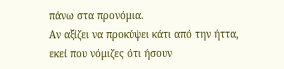πάνω στα προνόμια.
Αν αξίζει να προκύψει κάτι από την ήττα, εκεί που νόμιζες ότι ήσουν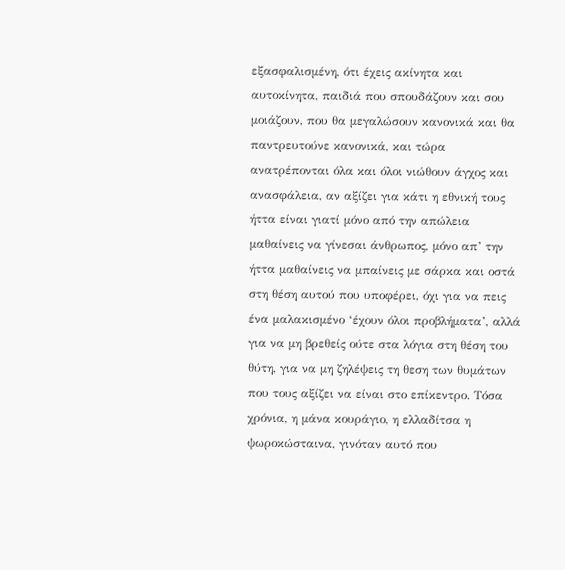εξασφαλισμένη, ότι έχεις ακίνητα και αυτοκίνητα, παιδιά που σπουδάζουν και σου μοιάζουν, που θα μεγαλώσουν κανονικά και θα παντρευτούνε κανονικά, και τώρα ανατρέπονται όλα και όλοι νιώθουν άγχος και ανασφάλεια, αν αξίζει για κάτι η εθνική τους ήττα είναι γιατί μόνο από την απώλεια μαθαίνεις να γίνεσαι άνθρωπος, μόνο απ’ την ήττα μαθαίνεις να μπαίνεις με σάρκα και οστά στη θέση αυτού που υποφέρει, όχι για να πεις ένα μαλακισμένο ‘έχουν όλοι προβλήματα’, αλλά για να μη βρεθείς ούτε στα λόγια στη θέση του θύτη, για να μη ζηλέψεις τη θεση των θυμάτων που τους αξίζει να είναι στο επίκεντρο. Τόσα χρόνια, η μάνα κουράγιο, η ελλαδίτσα η ψωροκώσταινα, γινόταν αυτό που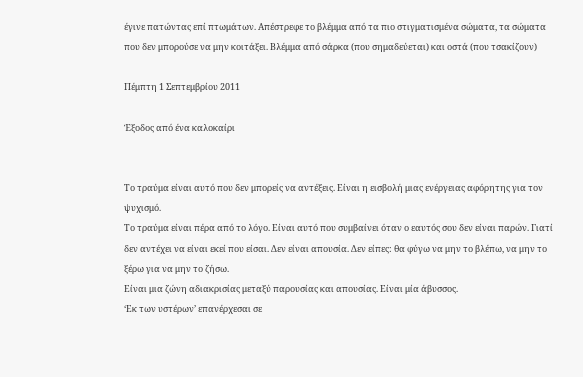έγινε πατώντας επί πτωμάτων. Απέστρεφε το βλέμμα από τα πιο στιγματισμένα σώματα, τα σώματα που δεν μπορούσε να μην κοιτάξει. Βλέμμα από σάρκα (που σημαδεύεται) και οστά (που τσακίζουν)

Πέμπτη 1 Σεπτεμβρίου 2011

Έξοδος από ένα καλοκαίρι


Το τραύμα είναι αυτό που δεν μπορείς να αντέξεις. Είναι η εισβολή μιας ενέργειας αφόρητης για τον ψυχισμό.
Το τραύμα είναι πέρα από το λόγο. Είναι αυτό που συμβαίνει όταν ο εαυτός σου δεν είναι παρών. Γιατί δεν αντέχει να είναι εκεί που είσαι. Δεν είναι απουσία. Δεν είπες: θα φύγω να μην το βλέπω, να μην το ξέρω για να μην το ζήσω.
Είναι μια ζώνη αδιακρισίας μεταξύ παρουσίας και απουσίας. Είναι μία άβυσσος.
‘Εκ των υστέρων’ επανέρχεσαι σε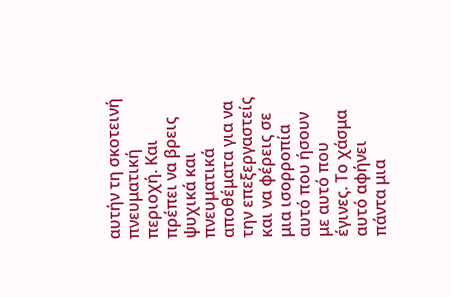αυτήν τη σκοτεινή πνευματική περιοχή. Και πρέπει να βρεις ψυχικά και πνευματικά αποθέματα για να την επεξεργαστείς και να φέρεις σε μια ισορροπία αυτό που ήσουν με αυτό που έγινες. Το χάσμα αυτό αφήνει πάντα μια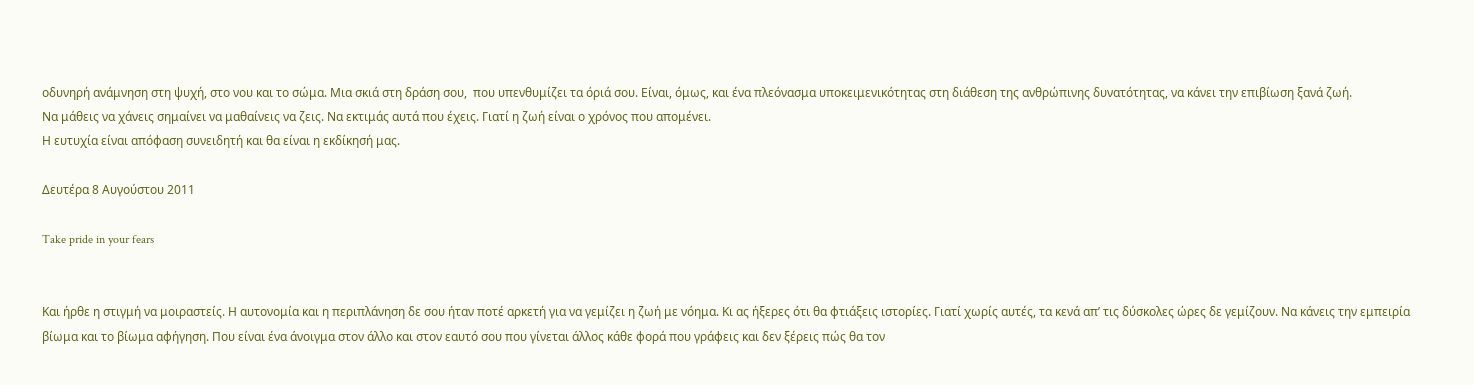οδυνηρή ανάμνηση στη ψυχή, στο νου και το σώμα. Μια σκιά στη δράση σου,  που υπενθυμίζει τα όριά σου. Είναι, όμως, και ένα πλεόνασμα υποκειμενικότητας στη διάθεση της ανθρώπινης δυνατότητας, να κάνει την επιβίωση ξανά ζωή.
Να μάθεις να χάνεις σημαίνει να μαθαίνεις να ζεις. Να εκτιμάς αυτά που έχεις. Γιατί η ζωή είναι ο χρόνος που απομένει.
Η ευτυχία είναι απόφαση συνειδητή και θα είναι η εκδίκησή μας.

Δευτέρα 8 Αυγούστου 2011

Take pride in your fears


Και ήρθε η στιγμή να μοιραστείς. Η αυτονομία και η περιπλάνηση δε σου ήταν ποτέ αρκετή για να γεμίζει η ζωή με νόημα. Κι ας ήξερες ότι θα φτιάξεις ιστορίες. Γιατί χωρίς αυτές, τα κενά απ’ τις δύσκολες ώρες δε γεμίζουν. Να κάνεις την εμπειρία βίωμα και το βίωμα αφήγηση. Που είναι ένα άνοιγμα στον άλλο και στον εαυτό σου που γίνεται άλλος κάθε φορά που γράφεις και δεν ξέρεις πώς θα τον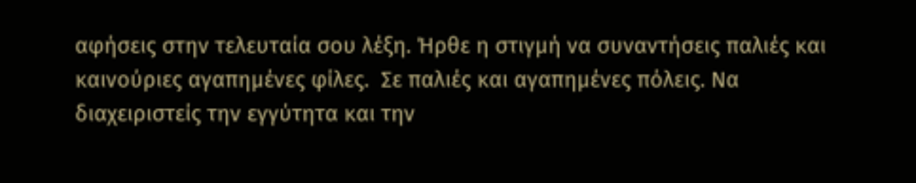αφήσεις στην τελευταία σου λέξη. Ήρθε η στιγμή να συναντήσεις παλιές και καινούριες αγαπημένες φίλες.  Σε παλιές και αγαπημένες πόλεις. Να διαχειριστείς την εγγύτητα και την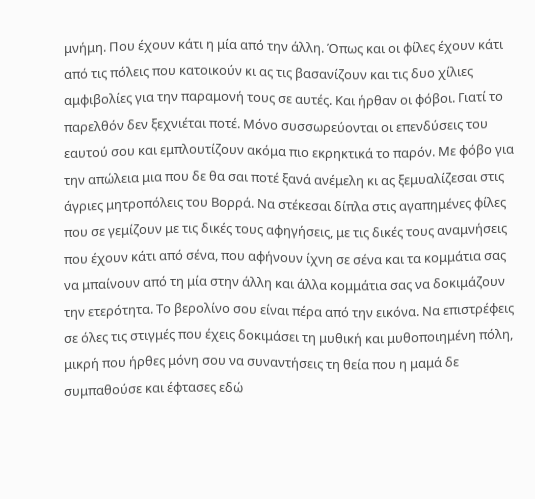μνήμη. Που έχουν κάτι η μία από την άλλη. Όπως και οι φίλες έχουν κάτι από τις πόλεις που κατοικούν κι ας τις βασανίζουν και τις δυο χίλιες αμφιβολίες για την παραμονή τους σε αυτές. Και ήρθαν οι φόβοι. Γιατί το παρελθόν δεν ξεχνιέται ποτέ. Μόνο συσσωρεύονται οι επενδύσεις του εαυτού σου και εμπλουτίζουν ακόμα πιο εκρηκτικά το παρόν. Με φόβο για την απώλεια μια που δε θα σαι ποτέ ξανά ανέμελη κι ας ξεμυαλίζεσαι στις άγριες μητροπόλεις του Βορρά. Να στέκεσαι δίπλα στις αγαπημένες φίλες που σε γεμίζουν με τις δικές τους αφηγήσεις, με τις δικές τους αναμνήσεις που έχουν κάτι από σένα, που αφήνουν ίχνη σε σένα και τα κομμάτια σας να μπαίνουν από τη μία στην άλλη και άλλα κομμάτια σας να δοκιμάζουν την ετερότητα. Το βερολίνο σου είναι πέρα από την εικόνα. Να επιστρέφεις σε όλες τις στιγμές που έχεις δοκιμάσει τη μυθική και μυθοποιημένη πόλη, μικρή που ήρθες μόνη σου να συναντήσεις τη θεία που η μαμά δε συμπαθούσε και έφτασες εδώ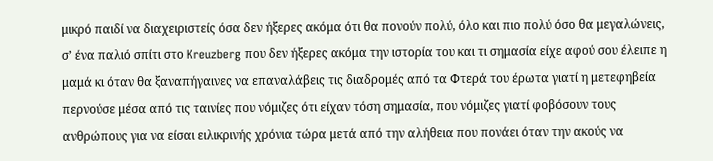μικρό παιδί να διαχειριστείς όσα δεν ήξερες ακόμα ότι θα πονούν πολύ, όλο και πιο πολύ όσο θα μεγαλώνεις, σ’ ένα παλιό σπίτι στο Kreuzberg που δεν ήξερες ακόμα την ιστορία του και τι σημασία είχε αφού σου έλειπε η μαμά κι όταν θα ξαναπήγαινες να επαναλάβεις τις διαδρομές από τα Φτερά του έρωτα γιατί η μετεφηβεία περνούσε μέσα από τις ταινίες που νόμιζες ότι είχαν τόση σημασία, που νόμιζες γιατί φοβόσουν τους ανθρώπους για να είσαι ειλικρινής χρόνια τώρα μετά από την αλήθεια που πονάει όταν την ακούς να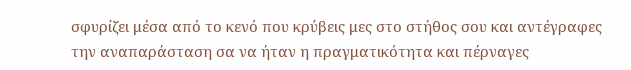σφυρίζει μέσα από το κενό που κρύβεις μες στο στήθος σου και αντέγραφες την αναπαράσταση σα να ήταν η πραγματικότητα και πέρναγες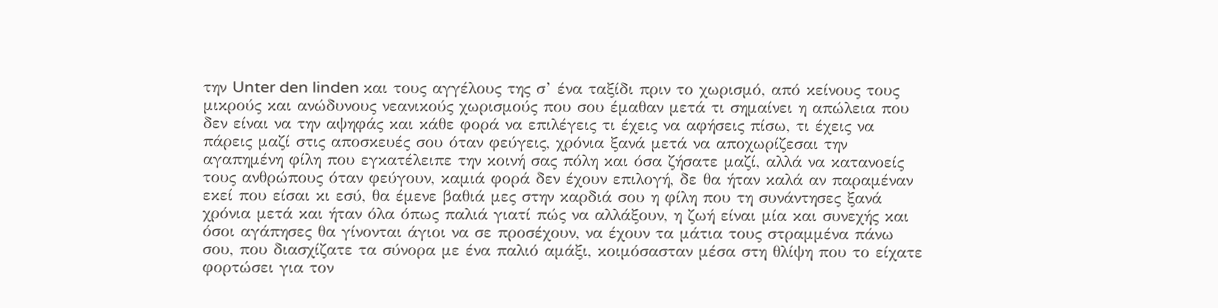την Unter den linden και τους αγγέλους της σ’ ένα ταξίδι πριν το χωρισμό, από κείνους τους μικρούς και ανώδυνους νεανικούς χωρισμούς που σου έμαθαν μετά τι σημαίνει η απώλεια που δεν είναι να την αψηφάς και κάθε φορά να επιλέγεις τι έχεις να αφήσεις πίσω, τι έχεις να πάρεις μαζί στις αποσκευές σου όταν φεύγεις, χρόνια ξανά μετά να αποχωρίζεσαι την αγαπημένη φίλη που εγκατέλειπε την κοινή σας πόλη και όσα ζήσατε μαζί, αλλά να κατανοείς τους ανθρώπους όταν φεύγουν, καμιά φορά δεν έχουν επιλογή, δε θα ήταν καλά αν παραμέναν εκεί που είσαι κι εσύ, θα έμενε βαθιά μες στην καρδιά σου η φίλη που τη συνάντησες ξανά χρόνια μετά και ήταν όλα όπως παλιά γιατί πώς να αλλάξουν, η ζωή είναι μία και συνεχής και όσοι αγάπησες θα γίνονται άγιοι να σε προσέχουν, να έχουν τα μάτια τους στραμμένα πάνω σου, που διασχίζατε τα σύνορα με ένα παλιό αμάξι, κοιμόσασταν μέσα στη θλίψη που το είχατε φορτώσει για τον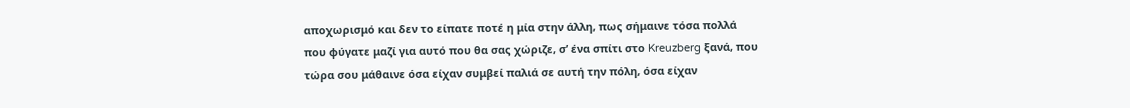αποχωρισμό και δεν το είπατε ποτέ η μία στην άλλη, πως σήμαινε τόσα πολλά που φύγατε μαζί για αυτό που θα σας χώριζε, σ’ ένα σπίτι στο Kreuzberg ξανά, που τώρα σου μάθαινε όσα είχαν συμβεί παλιά σε αυτή την πόλη, όσα είχαν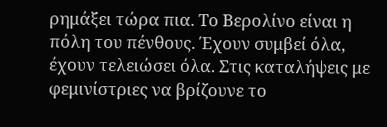ρημάξει τώρα πια. Το Βερολίνο είναι η πόλη του πένθους. Έχουν συμβεί όλα, έχουν τελειώσει όλα. Στις καταλήψεις με φεμινίστριες να βρίζουνε το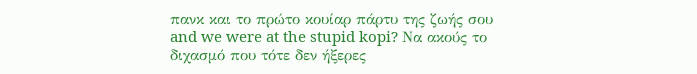πανκ και το πρώτο κουίαρ πάρτυ της ζωής σου and we were at the stupid kopi? Να ακούς το διχασμό που τότε δεν ήξερες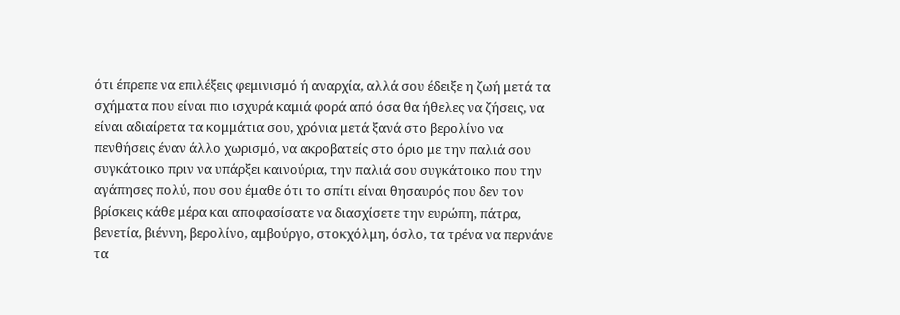ότι έπρεπε να επιλέξεις φεμινισμό ή αναρχία, αλλά σου έδειξε η ζωή μετά τα σχήματα που είναι πιο ισχυρά καμιά φορά από όσα θα ήθελες να ζήσεις, να είναι αδιαίρετα τα κομμάτια σου, χρόνια μετά ξανά στο βερολίνο να πενθήσεις έναν άλλο χωρισμό, να ακροβατείς στο όριο με την παλιά σου συγκάτοικο πριν να υπάρξει καινούρια, την παλιά σου συγκάτοικο που την αγάπησες πολύ, που σου έμαθε ότι το σπίτι είναι θησαυρός που δεν τον βρίσκεις κάθε μέρα και αποφασίσατε να διασχίσετε την ευρώπη, πάτρα, βενετία, βιέννη, βερολίνο, αμβούργο, στοκχόλμη, όσλο, τα τρένα να περνάνε τα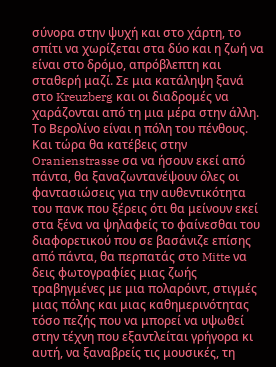σύνορα στην ψυχή και στο χάρτη, το σπίτι να χωρίζεται στα δύο και η ζωή να είναι στο δρόμο, απρόβλεπτη και σταθερή μαζί. Σε μια κατάληψη ξανά στο Kreuzberg και οι διαδρομές να χαράζονται από τη μια μέρα στην άλλη. Το Βερολίνο είναι η πόλη του πένθους. Και τώρα θα κατέβεις στην Oranienstrasse σα να ήσουν εκεί από πάντα, θα ξαναζωντανέψουν όλες οι φαντασιώσεις για την αυθεντικότητα του πανκ που ξέρεις ότι θα μείνουν εκεί στα ξένα να ψηλαφείς το φαίνεσθαι του διαφορετικού που σε βασάνιζε επίσης από πάντα, θα περπατάς στο Mitte να δεις φωτογραφίες μιας ζωής τραβηγμένες με μια πολαρόιντ, στιγμές μιας πόλης και μιας καθημερινότητας τόσο πεζής που να μπορεί να υψωθεί στην τέχνη που εξαντλείται γρήγορα κι αυτή, να ξαναβρείς τις μουσικές, τη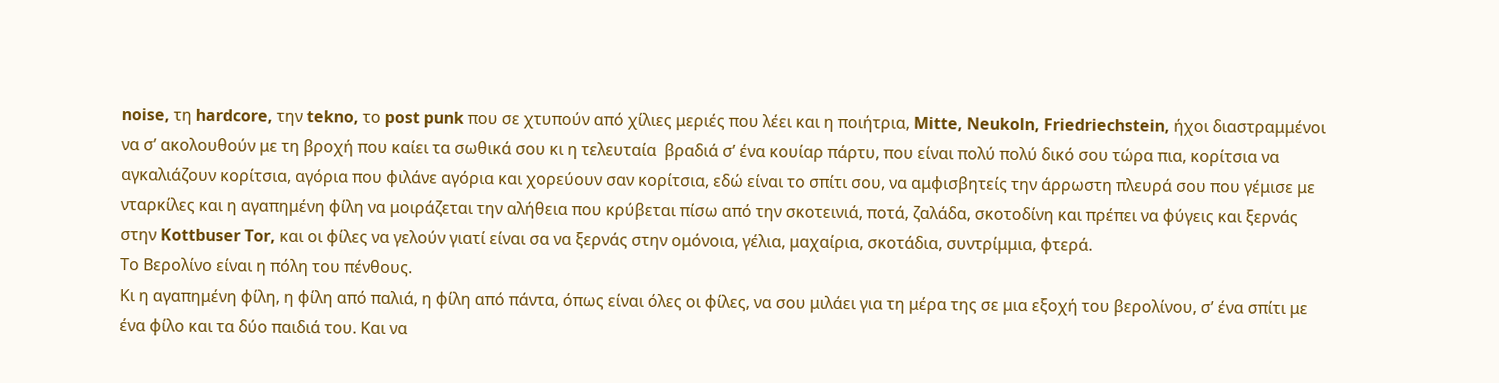noise, τη hardcore, την tekno, το post punk που σε χτυπούν από χίλιες μεριές που λέει και η ποιήτρια, Mitte, Neukoln, Friedriechstein, ήχοι διαστραμμένοι να σ’ ακολουθούν με τη βροχή που καίει τα σωθικά σου κι η τελευταία  βραδιά σ’ ένα κουίαρ πάρτυ, που είναι πολύ πολύ δικό σου τώρα πια, κορίτσια να αγκαλιάζουν κορίτσια, αγόρια που φιλάνε αγόρια και χορεύουν σαν κορίτσια, εδώ είναι το σπίτι σου, να αμφισβητείς την άρρωστη πλευρά σου που γέμισε με νταρκίλες και η αγαπημένη φίλη να μοιράζεται την αλήθεια που κρύβεται πίσω από την σκοτεινιά, ποτά, ζαλάδα, σκοτοδίνη και πρέπει να φύγεις και ξερνάς στην Kottbuser Tor, και οι φίλες να γελούν γιατί είναι σα να ξερνάς στην ομόνοια, γέλια, μαχαίρια, σκοτάδια, συντρίμμια, φτερά.
Το Βερολίνο είναι η πόλη του πένθους.
Κι η αγαπημένη φίλη, η φίλη από παλιά, η φίλη από πάντα, όπως είναι όλες οι φίλες, να σου μιλάει για τη μέρα της σε μια εξοχή του βερολίνου, σ’ ένα σπίτι με ένα φίλο και τα δύο παιδιά του. Και να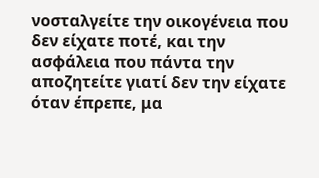νοσταλγείτε την οικογένεια που δεν είχατε ποτέ, και την ασφάλεια που πάντα την αποζητείτε γιατί δεν την είχατε όταν έπρεπε, μα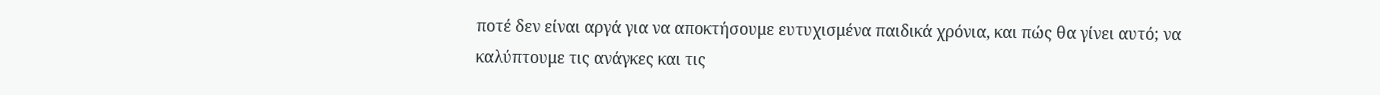ποτέ δεν είναι αργά για να αποκτήσουμε ευτυχισμένα παιδικά χρόνια, και πώς θα γίνει αυτό; να καλύπτουμε τις ανάγκες και τις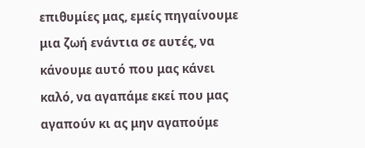επιθυμίες μας, εμείς πηγαίνουμε μια ζωή ενάντια σε αυτές, να κάνουμε αυτό που μας κάνει καλό, να αγαπάμε εκεί που μας αγαπούν κι ας μην αγαπούμε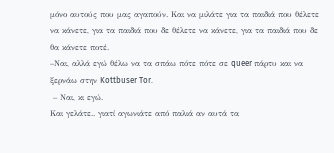μόνο αυτούς που μας αγαπούν. Και να μιλάτε για τα παιδιά που θέλετε να κάνετε, για τα παιδιά που δε θέλετε να κάνετε, για τα παιδιά που δε θα κάνετε ποτέ.
–Ναι, αλλά εγώ θέλω να τα σπάω πότε πότε σε queer πάρτυ και να ξερνάω στην Kottbuser Tor.
 – Ναι, κι εγώ.
Και γελάτε.. γιατί αγωνιάτε από παλιά αν αυτά τα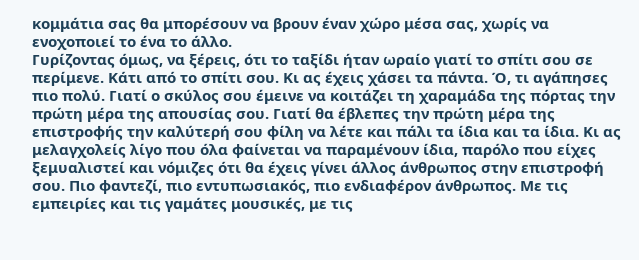κομμάτια σας θα μπορέσουν να βρουν έναν χώρο μέσα σας, χωρίς να ενοχοποιεί το ένα το άλλο.
Γυρίζοντας όμως, να ξέρεις, ότι το ταξίδι ήταν ωραίο γιατί το σπίτι σου σε περίμενε. Κάτι από το σπίτι σου. Κι ας έχεις χάσει τα πάντα. Ό, τι αγάπησες πιο πολύ. Γιατί ο σκύλος σου έμεινε να κοιτάζει τη χαραμάδα της πόρτας την πρώτη μέρα της απουσίας σου. Γιατί θα έβλεπες την πρώτη μέρα της επιστροφής την καλύτερή σου φίλη να λέτε και πάλι τα ίδια και τα ίδια. Κι ας μελαγχολείς λίγο που όλα φαίνεται να παραμένουν ίδια, παρόλο που είχες ξεμυαλιστεί και νόμιζες ότι θα έχεις γίνει άλλος άνθρωπος στην επιστροφή σου. Πιο φαντεζί, πιο εντυπωσιακός, πιο ενδιαφέρον άνθρωπος. Με τις εμπειρίες και τις γαμάτες μουσικές, με τις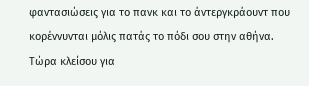φαντασιώσεις για το πανκ και το άντεργκράουντ που κορέννυνται μόλις πατάς το πόδι σου στην αθήνα.
Τώρα κλείσου για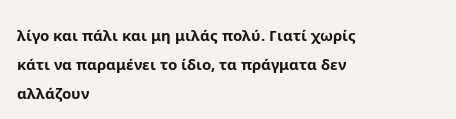λίγο και πάλι και μη μιλάς πολύ. Γιατί χωρίς κάτι να παραμένει το ίδιο, τα πράγματα δεν αλλάζουν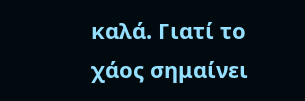καλά. Γιατί το χάος σημαίνει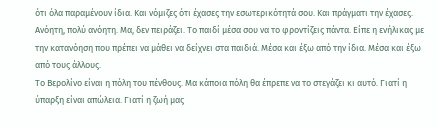ότι όλα παραμένουν ίδια. Και νόμιζες ότι έχασες την εσωτερικότητά σου. Και πράγματι την έχασες. Ανόητη, πολύ ανόητη. Μα, δεν πειράζει. Το παιδί μέσα σου να το φροντίζεις πάντα. Είπε η ενήλικας με την κατανόηση που πρέπει να μάθει να δείχνει στα παιδιά. Μέσα και έξω από την ίδια. Μέσα και έξω από τους άλλους.
Το Βερολίνο είναι η πόλη του πένθους. Μα κάποια πόλη θα έπρεπε να το στεγάζει κι αυτό. Γιατί η ύπαρξη είναι απώλεια. Γιατί η ζωή μας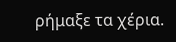ρήμαξε τα χέρια.